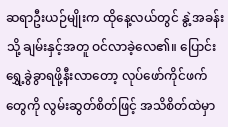ဆရာဦးယဉ်မျိုးက ထိုနေ့လယ်တွင် နွဲ့အခန်းသို့ ချမ်းနှင့်အတူ ဝင်လာခဲ့လေ၏။ ပြောင်းရွှေ့ခွဲခွာရဖို့နီးလာတော့ လုပ်ဖော်ကိုင်ဖက်တွေကို လွမ်းဆွတ်စိတ်ဖြင့် အသိစိတ်ထဲမှာ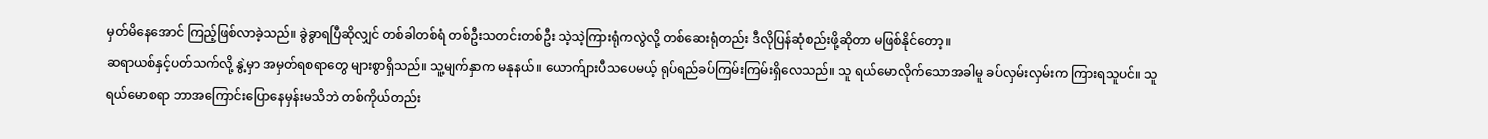မှတ်မိနေအောင် ကြည့်ဖြစ်လာခဲ့သည်။ ခွဲခွာရပြီဆိုလျှင် တစ်ခါတစ်ရံ တစ်ဦးသတင်းတစ်ဦး သဲ့သဲ့ကြားရုံကလွဲလို့ တစ်ဆေးရုံတည်း ဒီလိုပြန်ဆုံစည်းဖို့ဆိုတာ မဖြစ်နိုင်တော့။
ဆရာယစ်နှင့်ပတ်သက်လို့ နွဲ့မှာ အမှတ်ရစရာတွေ များစွာရှိသည်။ သူ့မျက်နှာက မနုနယ်။ ယောက်ျားပီသပေမယ့် ရုပ်ရည်ခပ်ကြမ်းကြမ်းရှိလေသည်။ သူ ရယ်မောလိုက်သောအခါမူ ခပ်လှမ်းလှမ်းက ကြားရသူပင်။ သူ ရယ်မောစရာ ဘာအကြောင်းပြောနေမှန်းမသိဘဲ တစ်ကိုယ်တည်း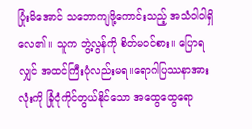ပြုံးမိအောင် သဘောကျဖို့ကောင်းသည့် အသံဝါဝါရှိလေ၏။ သူက ဘွဲ့လွန်ကို စိတ်မဝင်စား။ ပြောရလျှင် အထင်ကြီးပုံလည်းမရ။ရောဂါပြဿနာအားလုံးကို ခြုံငုံကိုင်တွယ်နိုင်သော အထွေထွေရော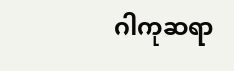ဂါကုဆရာ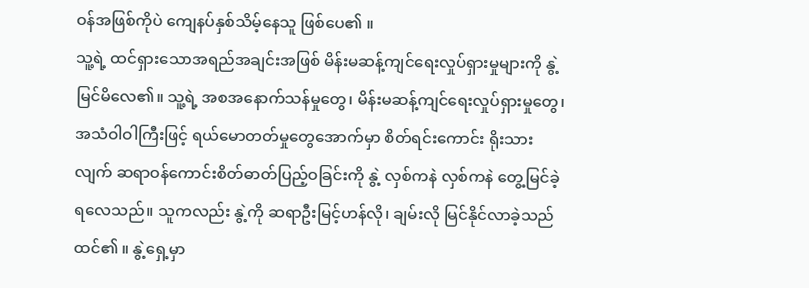ဝန်အဖြစ်ကိုပဲ ကျေနပ်နှစ်သိမ့်နေသူ ဖြစ်ပေ၏ ။
သူ့ရဲ့ ထင်ရှားသောအရည်အချင်းအဖြစ် မိန်းမဆန့်ကျင်ရေးလှုပ်ရှားမှုများကို နွဲ့ မြင်မိလေ၏။ သူ့ရဲ့ အစအနောက်သန်မှုတွေ၊ မိန်းမဆန့်ကျင်ရေးလှုပ်ရှားမှုတွေ၊ အသံဝါဝါကြီးဖြင့် ရယ်မောတတ်မှုတွေအောက်မှာ စိတ်ရင်းကောင်း ရိုးသားလျက် ဆရာဝန်ကောင်းစိတ်ဓာတ်ပြည့်ဝခြင်းကို နွဲ့ လှစ်ကနဲ လှစ်ကနဲ တွေ့မြင်ခဲ့ရလေသည်။ သူကလည်း နွဲ့ကို ဆရာဦးမြင့်ဟန်လို၊ ချမ်းလို မြင်နိုင်လာခဲ့သည်ထင်၏ ။ နွဲ့ရှေ့မှာ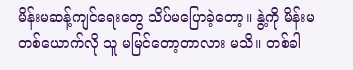မိန်းမဆန့်ကျင်ရေးတွေ သိပ်မပြောခဲ့တော့။ နွဲ့ကို မိန်းမတစ်ယောက်လို သူ မမြင်တော့တာလား မသိ။ တစ်ခါ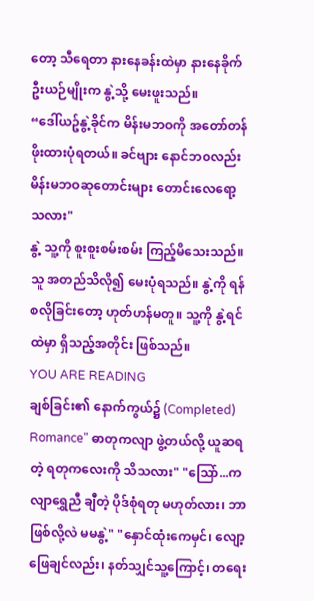တော့ သီရေတာ နားနေခန်းထဲမှာ နားနေခိုက် ဦးယဉ်မျိုးက နွဲ့သို့ မေးဖူးသည်။
“ဒေါ်ယဥ်နွဲ့ခိုင်က မိန်းမဘဝကို အတော်တန်ဖိုးထားပုံရတယ်။ ခင်ဗျား နောင်ဘ၀လည်း မိန်းမဘဝဆုတောင်းများ တောင်းလေရော့သလား"
နွဲ့ သူ့ကို စူးစူးစမ်းစမ်း ကြည့်မိသေးသည်။ သူ အတည်သိလို၍ မေးပုံရသည်။ နွဲ့ကို ရန်စလိုခြင်းတော့ ဟုတ်ဟန်မတူ။ သူ့ကို နွဲ့ရင်ထဲမှာ ရှိသည့်အတိုင်း ဖြစ်သည်။
YOU ARE READING
ချစ်ခြင်း၏ နောက်ကွယ်၌ (Completed)
Romance" ဓာတုကလျာ ဖွဲ့တယ်လို့ ယူဆရတဲ့ ရတုကလေးကို သိသလား" "သြော်...ကလျာရွှေညီ ချီတဲ့ ပိုဒ်စုံရတု မဟုတ်လား၊ ဘာဖြစ်လို့လဲ မမနွဲ့" "နှောင်ထုံးကေမှင်၊ လျော့ဖြေချင်လည်း၊ နတ်သျှင်သူ့ကြောင့်၊ တရေး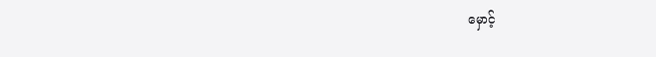မှောင့်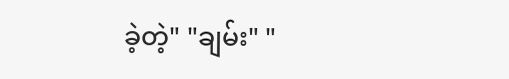ခဲ့တဲ့" "ချမ်း" "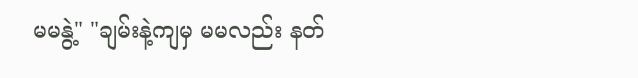မမနွဲ့" "ချမ်းနဲ့ကျမှ မမလည်း နတ်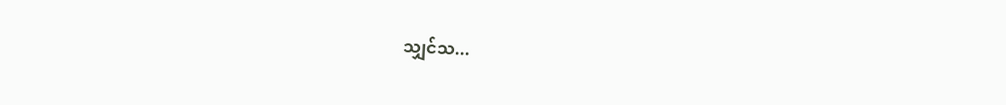သျှင်သ...